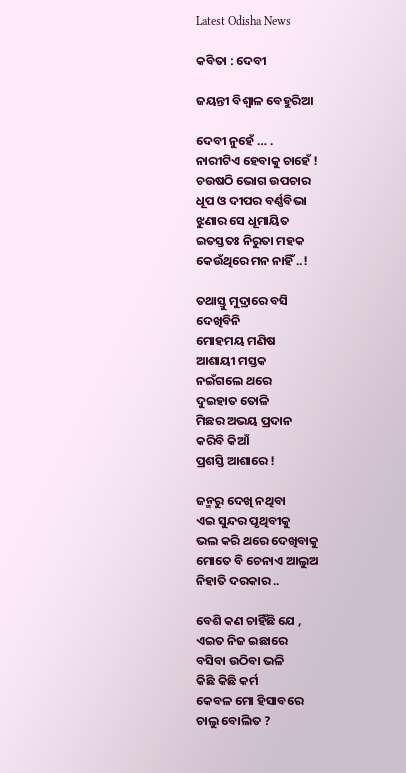Latest Odisha News

କବିତା : ଦେବୀ

ଜୟନ୍ତୀ ବିଶ୍ବାଳ ବେହୁରିଆ

ଦେବୀ ନୁହେଁ … .
ନାରୀଟିଏ ହେବାକୁ ଚାହେଁ !
ଚଉଷଠି ଭୋଗ ଉପଚାର
ଧୂପ ଓ ଦୀପର ବର୍ଣ୍ଣବିଭା
ଝୁଣାର ସେ ଧୂମାୟିତ
ଇତସ୍ତତଃ ନିରୁତା ମହକ
କେଉଁଥିରେ ମନ ନାହିଁ ..!

ତଥାସ୍ତୁ ମୁଦ୍ରାରେ ବସି
ଦେଖିବିନି
ମୋହମୟ ମଣିଷ
ଆଶାୟୀ ମସ୍ତକ
ନଇଁଗଲେ ଥରେ
ଦୁଇହାତ ତୋଳି
ମିଛର ଅଭୟ ପ୍ରଦାନ
କରିବି କିଆଁ
ପ୍ରଶସ୍ତି ଆଶାରେ !

ଜନ୍ମରୁ ଦେଖି ନଥିବା
ଏଇ ସୁନ୍ଦର ପୃଥିବୀକୁ
ଭଲ କରି ଥରେ ଦେଖିବାକୁ
ମୋତେ ବି ଚେନାଏ ଆଲୁଅ
ନିହାତି ଦରକାର ..

ବେଶି କଣ ଚାହିଁଛି ଯେ ,
ଏଇତ ନିଜ ଇଛାରେ
ବସିବା ଉଠିବା ଭଳି
କିଛି କିଛି କର୍ମ
କେବଳ ମୋ ହିସାବରେ
ଚାଲୁ ବୋଲିତ ?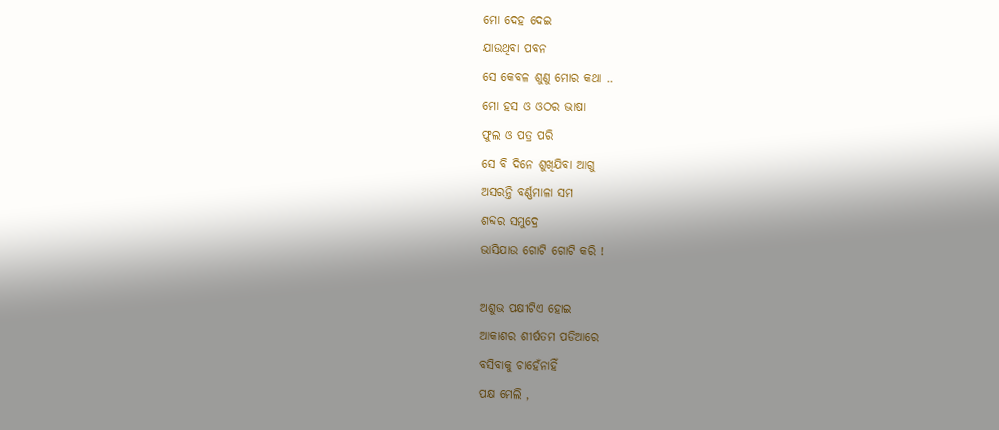ମୋ ଦେହ ଦେଇ
ଯାଉଥିବା ପବନ
ସେ କେବଳ ଶୁଣୁ ମୋର କଥା ..
ମୋ ହସ ଓ ଓଠର ଭାଷା
ଫୁଲ ଓ ପତ୍ର ପରି
ସେ ବି ଦିନେ ଶୁଖିଯିବା ଆଗୁ
ଅସରନ୍ତି ବର୍ଣ୍ଣମାଳା ସମ
ଶବ୍ଦର ସମୁଦ୍ରେ
ଭାସିଯାଉ ଗୋଟି ଗୋଟି କରି !

ଅଶୁଭ ପକ୍ଷୀଟିଏ ହୋଇ
ଆକାଶର ଶୀର୍ଷତମ ପଡିଆରେ
ବସିବାକୁ ଚାହେଁନାହିଁ
ପକ୍ଷ ମେଲି ,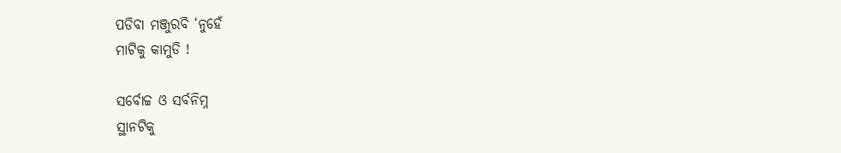ପଡିବା ମଞ୍ଜୁରବି ‘ନୁହେଁ
ମାଟିକୁ କାମୁଡି !

ସର୍ବୋଚ୍ଚ ଓ ସର୍ବନିମ୍ନ
ସ୍ଥାନଟିକୁ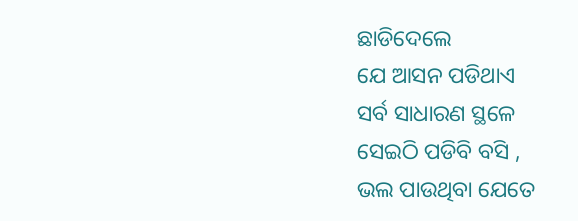ଛାଡିଦେଲେ
ଯେ ଆସନ ପଡିଥାଏ
ସର୍ବ ସାଧାରଣ ସ୍ଥଳେ
ସେଇଠି ପଡିବି ବସି ,
ଭଲ ପାଉଥିବା ଯେତେ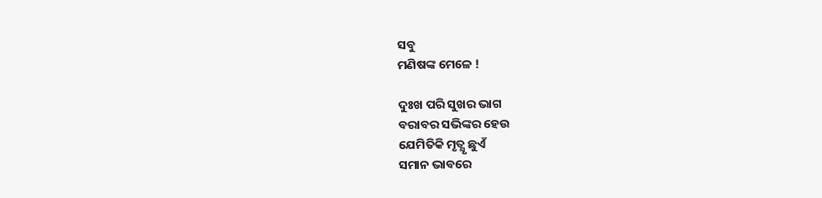ସବୁ
ମଣିଷଙ୍କ ମେଳେ !

ଦୁଃଖ ପରି ସୁଖର ଭାଗ
ବରାବର ସଭିଙ୍କର ହେଉ
ଯେମିତିକି ମୃତ୍ଯୃ ଛୁଏଁ
ସମାନ ଭାବରେ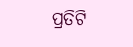ପ୍ରତିଟି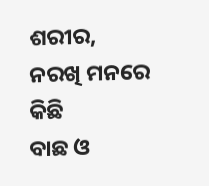ଶରୀର,
ନରଖି ମନରେ କିଛି
ବାଛ ଓ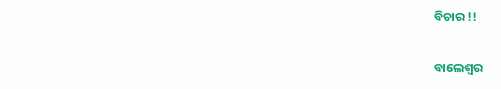ବିଚାର !!

ବାଲେଶ୍ଵର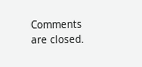Comments are closed.